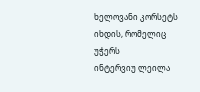ხელოვანი კორსეტს იხდის, რომელიც უჭერს
ინტერვიუ ლეილა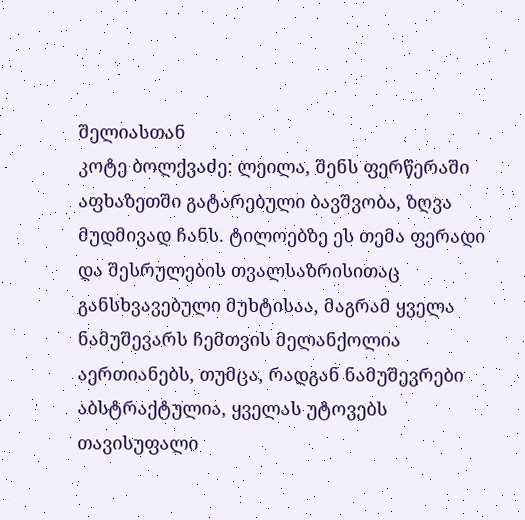შელიასთან
კოტე ბოლქვაძე: ლეილა, შენს ფერწერაში აფხაზეთში გატარებული ბავშვობა, ზღვა მუდმივად ჩანს. ტილოებზე ეს თემა ფერადი და შესრულების თვალსაზრისითაც განსხვავებული მუხტისაა, მაგრამ ყველა ნამუშევარს ჩემთვის მელანქოლია აერთიანებს, თუმცა, რადგან ნამუშევრები აბსტრაქტულია, ყველას უტოვებს თავისუფალი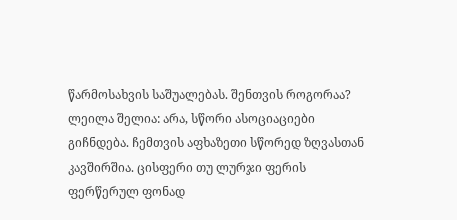წარმოსახვის საშუალებას. შენთვის როგორაა?
ლეილა შელია: არა, სწორი ასოციაციები გიჩნდება. ჩემთვის აფხაზეთი სწორედ ზღვასთან კავშირშია. ცისფერი თუ ლურჯი ფერის ფერწერულ ფონად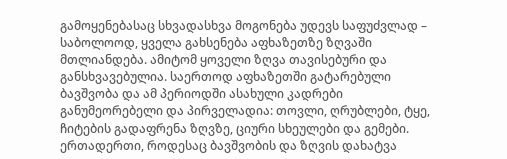გამოყენებასაც სხვადასხვა მოგონება უდევს საფუძვლად – საბოლოოდ, ყველა გახსენება აფხაზეთზე ზღვაში მთლიანდება. ამიტომ ყოველი ზღვა თავისებური და განსხვავებულია. საერთოდ აფხაზეთში გატარებული ბავშვობა და ამ პერიოდში ასახული კადრები განუმეორებელი და პირველადია: თოვლი, ღრუბლები, ტყე, ჩიტების გადაფრენა ზღვზე, ციური სხეულები და გემები. ერთადერთი, როდესაც ბავშვობის და ზღვის დახატვა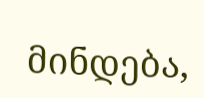მინდება,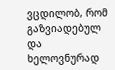ვცდილობ, რომ გაზვიადებულ და ხელოვნურად